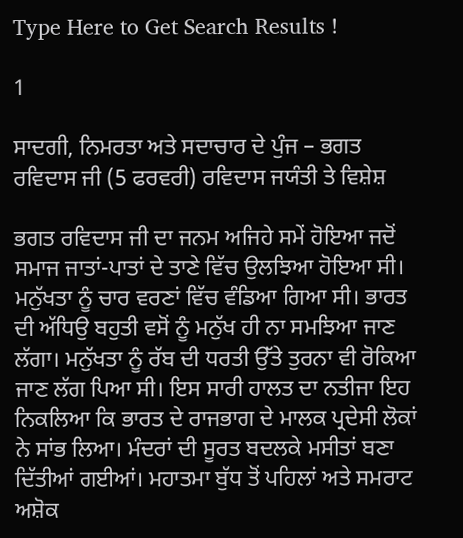Type Here to Get Search Results !

1

ਸਾਦਗੀ, ਨਿਮਰਤਾ ਅਤੇ ਸਦਾਚਾਰ ਦੇ ਪੁੰਜ – ਭਗਤ ਰਵਿਦਾਸ ਜੀ (5 ਫਰਵਰੀ) ਰਵਿਦਾਸ ਜਯੰਤੀ ਤੇ ਵਿਸ਼ੇਸ਼

ਭਗਤ ਰਵਿਦਾਸ ਜੀ ਦਾ ਜਨਮ ਅਜਿਹੇ ਸਮੇਂ ਹੋਇਆ ਜਦੋਂ ਸਮਾਜ ਜਾਤਾਂ-ਪਾਤਾਂ ਦੇ ਤਾਣੇ ਵਿੱਚ ਉਲਝਿਆ ਹੋਇਆ ਸੀ। ਮਨੁੱਖਤਾ ਨੂੰ ਚਾਰ ਵਰਣਾਂ ਵਿੱਚ ਵੰਡਿਆ ਗਿਆ ਸੀ। ਭਾਰਤ ਦੀ ਅੱਧਿਉ ਬਹੁਤੀ ਵਸੋਂ ਨੂੰ ਮਨੁੱਖ ਹੀ ਨਾ ਸਮਝਿਆ ਜਾਣ ਲੱਗਾ। ਮਨੁੱਖਤਾ ਨੂੰ ਰੱਬ ਦੀ ਧਰਤੀ ਉੱਤੇ ਤੁਰਨਾ ਵੀ ਰੋਕਿਆ ਜਾਣ ਲੱਗ ਪਿਆ ਸੀ। ਇਸ ਸਾਰੀ ਹਾਲਤ ਦਾ ਨਤੀਜਾ ਇਹ ਨਿਕਲਿਆ ਕਿ ਭਾਰਤ ਦੇ ਰਾਜਭਾਗ ਦੇ ਮਾਲਕ ਪ੍ਰਦੇਸੀ ਲੋਕਾਂ ਨੇ ਸਾਂਭ ਲਿਆ। ਮੰਦਰਾਂ ਦੀ ਸੂਰਤ ਬਦਲਕੇ ਮਸੀਤਾਂ ਬਣਾ ਦਿੱਤੀਆਂ ਗਈਆਂ। ਮਹਾਤਮਾ ਬੁੱਧ ਤੋਂ ਪਹਿਲਾਂ ਅਤੇ ਸਮਰਾਟ ਅਸ਼ੋਕ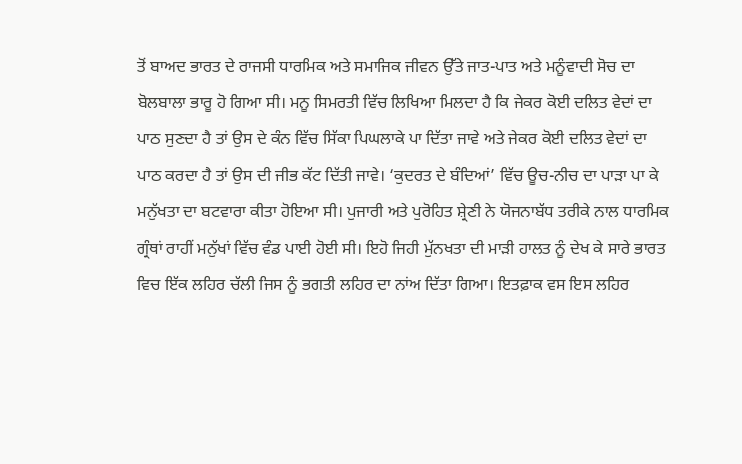ਤੋਂ ਬਾਅਦ ਭਾਰਤ ਦੇ ਰਾਜਸੀ ਧਾਰਮਿਕ ਅਤੇ ਸਮਾਜਿਕ ਜੀਵਨ ਉੱਤੇ ਜਾਤ-ਪਾਤ ਅਤੇ ਮਨੂੰਵਾਦੀ ਸੋਚ ਦਾ ਬੋਲਬਾਲਾ ਭਾਰੂ ਹੋ ਗਿਆ ਸੀ। ਮਨੂ ਸਿਮਰਤੀ ਵਿੱਚ ਲਿਖਿਆ ਮਿਲਦਾ ਹੈ ਕਿ ਜੇਕਰ ਕੋਈ ਦਲਿਤ ਵੇਦਾਂ ਦਾ ਪਾਠ ਸੁਣਦਾ ਹੈ ਤਾਂ ਉਸ ਦੇ ਕੰਨ ਵਿੱਚ ਸਿੱਕਾ ਪਿਘਲਾਕੇ ਪਾ ਦਿੱਤਾ ਜਾਵੇ ਅਤੇ ਜੇਕਰ ਕੋਈ ਦਲਿਤ ਵੇਦਾਂ ਦਾ ਪਾਠ ਕਰਦਾ ਹੈ ਤਾਂ ਉਸ ਦੀ ਜੀਭ ਕੱਟ ਦਿੱਤੀ ਜਾਵੇ। ‘ਕੁਦਰਤ ਦੇ ਬੰਦਿਆਂ’ ਵਿੱਚ ਊਚ-ਨੀਚ ਦਾ ਪਾੜਾ ਪਾ ਕੇ ਮਨੁੱਖਤਾ ਦਾ ਬਟਵਾਰਾ ਕੀਤਾ ਹੋਇਆ ਸੀ। ਪੁਜਾਰੀ ਅਤੇ ਪੁਰੋਹਿਤ ਸ਼੍ਰੇਣੀ ਨੇ ਯੋਜਨਾਬੱਧ ਤਰੀਕੇ ਨਾਲ ਧਾਰਮਿਕ ਗ੍ਰੰਥਾਂ ਰਾਹੀਂ ਮਨੁੱਖਾਂ ਵਿੱਚ ਵੰਡ ਪਾਈ ਹੋਈ ਸੀ। ਇਹੋ ਜਿਹੀ ਮੁੱਨਖਤਾ ਦੀ ਮਾੜੀ ਹਾਲਤ ਨੂੰ ਦੇਖ ਕੇ ਸਾਰੇ ਭਾਰਤ ਵਿਚ ਇੱਕ ਲਹਿਰ ਚੱਲੀ ਜਿਸ ਨੂੰ ਭਗਤੀ ਲਹਿਰ ਦਾ ਨਾਂਅ ਦਿੱਤਾ ਗਿਆ। ਇਤਫ਼ਾਕ ਵਸ ਇਸ ਲਹਿਰ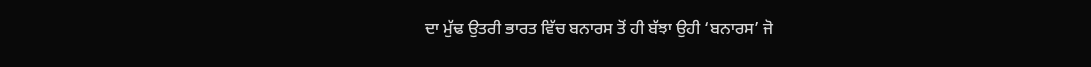ਦਾ ਮੁੱਢ ਉਤਰੀ ਭਾਰਤ ਵਿੱਚ ਬਨਾਰਸ ਤੋਂ ਹੀ ਬੱਝਾ ਉਹੀ ‘ਬਨਾਰਸ’ ਜੋ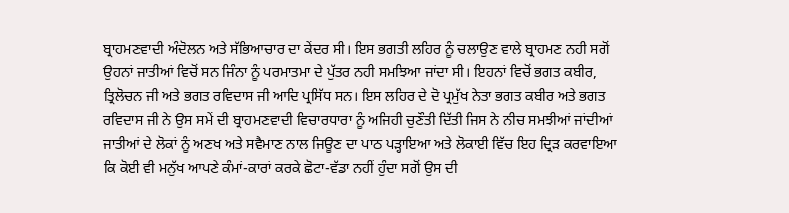ਬ੍ਰਾਹਮਣਵਾਦੀ ਅੰਦੋਲਨ ਅਤੇ ਸੱਭਿਆਚਾਰ ਦਾ ਕੇਂਦਰ ਸੀ। ਇਸ ਭਗਤੀ ਲਹਿਰ ਨੂੰ ਚਲਾਉਣ ਵਾਲੇ ਬ੍ਰਾਹਮਣ ਨਹੀ ਸਗੋਂ ਉਹਨਾਂ ਜਾਤੀਆਂ ਵਿਚੋਂ ਸਨ ਜਿੰਨਾ ਨੂੰ ਪਰਮਾਤਮਾ ਦੇ ਪੁੱਤਰ ਨਹੀ ਸਮਝਿਆ ਜਾਂਦਾ ਸੀ। ਇਹਨਾਂ ਵਿਚੋਂ ਭਗਤ ਕਬੀਰ, ਤ੍ਰਿਲੋਚਨ ਜੀ ਅਤੇ ਭਗਤ ਰਵਿਦਾਸ ਜੀ ਆਦਿ ਪ੍ਰਸਿੱਧ ਸਨ। ਇਸ ਲਹਿਰ ਦੇ ਦੋ ਪ੍ਰਮੁੱਖ ਨੇਤਾ ਭਗਤ ਕਬੀਰ ਅਤੇ ਭਗਤ ਰਵਿਦਾਸ ਜੀ ਨੇ ਉਸ ਸਮੇਂ ਦੀ ਬ੍ਰਾਹਮਣਵਾਦੀ ਵਿਚਾਰਧਾਰਾ ਨੂੰ ਅਜਿਹੀ ਚੁਣੌਤੀ ਦਿੱਤੀ ਜਿਸ ਨੇ ਨੀਚ ਸਮਝੀਆਂ ਜਾਂਦੀਆਂ ਜਾਤੀਆਂ ਦੇ ਲੋਕਾਂ ਨੂੰ ਅਣਖ ਅਤੇ ਸਵੈਮਾਣ ਨਾਲ ਜਿਊਣ ਦਾ ਪਾਠ ਪੜ੍ਹਾਇਆ ਅਤੇ ਲੋਕਾਈ ਵਿੱਚ ਇਹ ਦ੍ਰਿੜ ਕਰਵਾਇਆ ਕਿ ਕੋਈ ਵੀ ਮਨੁੱਖ ਆਪਣੇ ਕੰਮਾਂ-ਕਾਰਾਂ ਕਰਕੇ ਛੋਟਾ-ਵੱਡਾ ਨਹੀਂ ਹੁੰਦਾ ਸਗੋਂ ਉਸ ਦੀ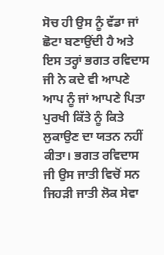ਸੋਚ ਹੀ ਉਸ ਨੂੰ ਵੱਡਾ ਜਾਂ ਛੋਟਾ ਬਣਾਉਂਦੀ ਹੈ ਅਤੇ ਇਸ ਤਰ੍ਹਾਂ ਭਗਤ ਰਵਿਦਾਸ ਜੀ ਨੇ ਕਦੇ ਵੀ ਆਪਣੇ ਆਪ ਨੂੰ ਜਾਂ ਆਪਣੇ ਪਿਤਾ ਪੁਰਖੀ ਕਿੱਤੇ ਨੂੰ ਕਿਤੇ ਲੁਕਾਉਣ ਦਾ ਯਤਨ ਨਹੀਂ ਕੀਤਾ। ਭਗਤ ਰਵਿਦਾਸ ਜੀ ਉਸ ਜਾਤੀ ਵਿਚੋਂ ਸਨ ਜਿਹੜੀ ਜਾਤੀ ਲੋਕ ਸੇਵਾ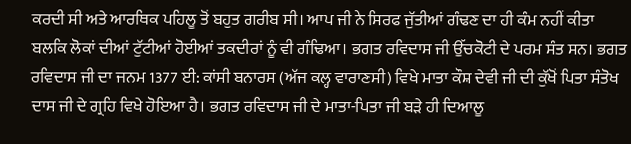ਕਰਦੀ ਸੀ ਅਤੇ ਆਰਥਿਕ ਪਹਿਲੂ ਤੋਂ ਬਹੁਤ ਗਰੀਬ ਸੀ। ਆਪ ਜੀ ਨੇ ਸਿਰਫ ਜੁੱਤੀਆਂ ਗੰਢਣ ਦਾ ਹੀ ਕੰਮ ਨਹੀਂ ਕੀਤਾ ਬਲਕਿ ਲੋਕਾਂ ਦੀਆਂ ਟੁੱਟੀਆਂ ਹੋਈਆਂ ਤਕਦੀਰਾਂ ਨੂੰ ਵੀ ਗੰਢਿਆ। ਭਗਤ ਰਵਿਦਾਸ ਜੀ ਉੱਚਕੋਟੀ ਦੇ ਪਰਮ ਸੰਤ ਸਨ। ਭਗਤ ਰਵਿਦਾਸ ਜੀ ਦਾ ਜਨਮ 1377 ਈ: ਕਾਂਸੀ ਬਨਾਰਸ (ਅੱਜ ਕਲ੍ਹ ਵਾਰਾਣਸੀ) ਵਿਖੇ ਮਾਤਾ ਕੌਸ਼ ਦੇਵੀ ਜੀ ਦੀ ਕੁੱਖੋਂ ਪਿਤਾ ਸੰਤੋਖ ਦਾਸ ਜੀ ਦੇ ਗ੍ਰਹਿ ਵਿਖੇ ਹੋਇਆ ਹੈ। ਭਗਤ ਰਵਿਦਾਸ ਜੀ ਦੇ ਮਾਤਾ-ਪਿਤਾ ਜੀ ਬੜੇ ਹੀ ਦਿਆਲੂ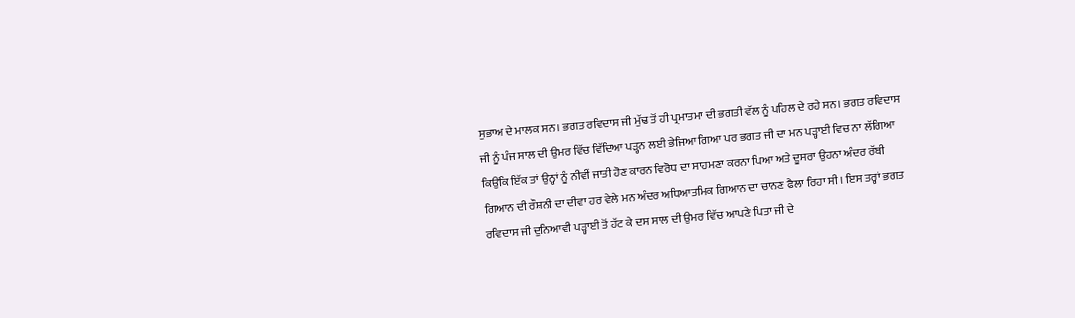ਸੁਭਾਅ ਦੇ ਮਾਲਕ ਸਨ। ਭਗਤ ਰਵਿਦਾਸ ਜੀ ਮੁੱਢ ਤੋਂ ਹੀ ਪ੍ਰਮਾਤਮਾ ਦੀ ਭਗਤੀ ਵੱਲ ਨੂੰ ਪਹਿਲ ਦੇ ਰਹੇ ਸਨ। ਭਗਤ ਰਵਿਦਾਸ ਜੀ ਨੂੰ ਪੰਜ ਸਾਲ ਦੀ ਉਮਰ ਵਿੱਚ ਵਿੱਦਿਆ ਪੜ੍ਹਨ ਲਈ ਭੇਜਿਆ ਗਿਆ ਪਰ ਭਗਤ ਜੀ ਦਾ ਮਨ ਪੜ੍ਹਾਈ ਵਿਚ ਨਾ ਲੱਗਿਆ ਕਿਉਂਕਿ ਇੱਕ ਤਾਂ ਉਨ੍ਹਾਂ ਨੂੰ ਨੀਵੀਂ ਜਾਤੀ ਹੋਣ ਕਾਰਨ ਵਿਰੋਧ ਦਾ ਸਾਹਮਣਾ ਕਰਨਾ ਪਿਆ ਅਤੇ ਦੂਸਰਾ ਉਹਨਾ ਅੰਦਰ ਰੱਬੀ ਗਿਆਨ ਦੀ ਰੌਸ਼ਨੀ ਦਾ ਦੀਵਾ ਹਰ ਵੇਲੇ ਮਨ ਅੰਦਰ ਅਧਿਆਤਮਿਕ ਗਿਆਨ ਦਾ ਚਾਨਣ ਫੈਲਾ ਰਿਹਾ ਸੀ। ਇਸ ਤਰ੍ਹਾਂ ਭਗਤ ਰਵਿਦਾਸ ਜੀ ਦੁਨਿਆਵੀ ਪੜ੍ਹਾਈ ਤੋਂ ਹੱਟ ਕੇ ਦਸ ਸਾਲ ਦੀ ਉਮਰ ਵਿੱਚ ਆਪਣੇ ਪਿਤਾ ਜੀ ਦੇ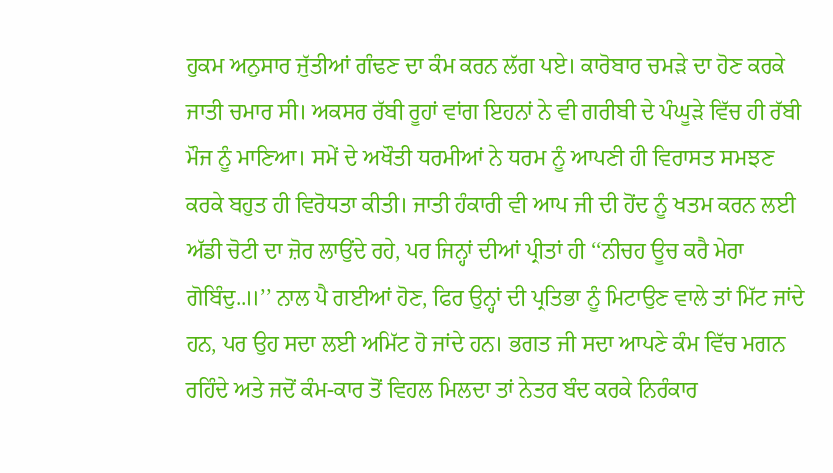ਹੁਕਮ ਅਨੁਸਾਰ ਜੁੱਤੀਆਂ ਗੰਢਣ ਦਾ ਕੰਮ ਕਰਨ ਲੱਗ ਪਏ। ਕਾਰੋਬਾਰ ਚਮੜੇ ਦਾ ਹੋਣ ਕਰਕੇ ਜਾਤੀ ਚਮਾਰ ਸੀ। ਅਕਸਰ ਰੱਬੀ ਰੂਹਾਂ ਵਾਂਗ ਇਹਨਾਂ ਨੇ ਵੀ ਗਰੀਬੀ ਦੇ ਪੰਘੂੜੇ ਵਿੱਚ ਹੀ ਰੱਬੀ ਮੌਜ ਨੂੰ ਮਾਣਿਆ। ਸਮੇਂ ਦੇ ਅਖੌਤੀ ਧਰਮੀਆਂ ਨੇ ਧਰਮ ਨੂੰ ਆਪਣੀ ਹੀ ਵਿਰਾਸਤ ਸਮਝਣ ਕਰਕੇ ਬਹੁਤ ਹੀ ਵਿਰੋਧਤਾ ਕੀਤੀ। ਜਾਤੀ ਹੰਕਾਰੀ ਵੀ ਆਪ ਜੀ ਦੀ ਹੋਂਦ ਨੂੰ ਖਤਮ ਕਰਨ ਲਈ ਅੱਡੀ ਚੋਟੀ ਦਾ ਜ਼ੋਰ ਲਾਉਂਦੇ ਰਹੇ, ਪਰ ਜਿਨ੍ਹਾਂ ਦੀਆਂ ਪ੍ਰੀਤਾਂ ਹੀ ‘‘ਨੀਚਹ ਊਚ ਕਰੈ ਮੇਰਾ ਗੋਬਿੰਦੁ..॥’’ ਨਾਲ ਪੈ ਗਈਆਂ ਹੋਣ, ਫਿਰ ਉਨ੍ਹਾਂ ਦੀ ਪ੍ਰਤਿਭਾ ਨੂੰ ਮਿਟਾਉਣ ਵਾਲੇ ਤਾਂ ਮਿੱਟ ਜਾਂਦੇ ਹਨ, ਪਰ ਉਹ ਸਦਾ ਲਈ ਅਮਿੱਟ ਹੋ ਜਾਂਦੇ ਹਨ। ਭਗਤ ਜੀ ਸਦਾ ਆਪਣੇ ਕੰਮ ਵਿੱਚ ਮਗਨ ਰਹਿੰਦੇ ਅਤੇ ਜਦੋਂ ਕੰਮ-ਕਾਰ ਤੋਂ ਵਿਹਲ ਮਿਲਦਾ ਤਾਂ ਨੇਤਰ ਬੰਦ ਕਰਕੇ ਨਿਰੰਕਾਰ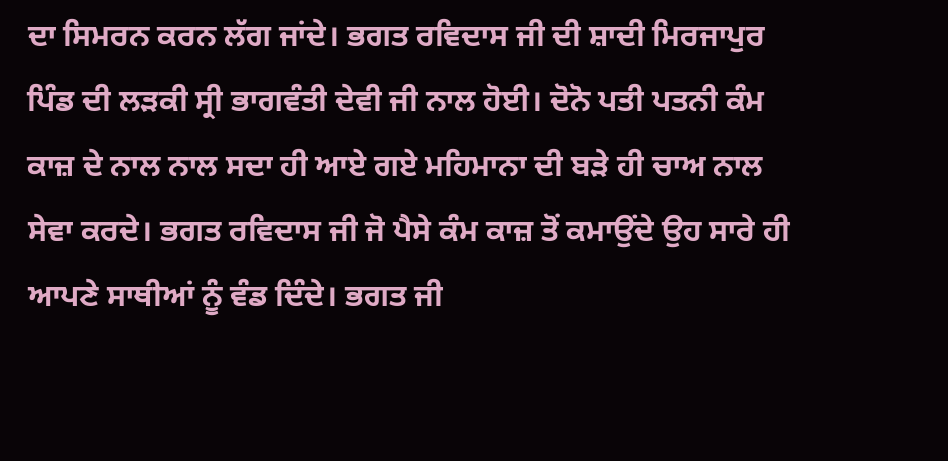ਦਾ ਸਿਮਰਨ ਕਰਨ ਲੱਗ ਜਾਂਦੇ। ਭਗਤ ਰਵਿਦਾਸ ਜੀ ਦੀ ਸ਼ਾਦੀ ਮਿਰਜਾਪੁਰ ਪਿੰਡ ਦੀ ਲੜਕੀ ਸ੍ਰੀ ਭਾਗਵੰਤੀ ਦੇਵੀ ਜੀ ਨਾਲ ਹੋਈ। ਦੋਨੋ ਪਤੀ ਪਤਨੀ ਕੰਮ ਕਾਜ਼ ਦੇ ਨਾਲ ਨਾਲ ਸਦਾ ਹੀ ਆਏ ਗਏ ਮਹਿਮਾਨਾ ਦੀ ਬੜੇ ਹੀ ਚਾਅ ਨਾਲ ਸੇਵਾ ਕਰਦੇ। ਭਗਤ ਰਵਿਦਾਸ ਜੀ ਜੋ ਪੈਸੇ ਕੰਮ ਕਾਜ਼ ਤੋਂ ਕਮਾਉਂਦੇ ਉਹ ਸਾਰੇ ਹੀ ਆਪਣੇ ਸਾਥੀਆਂ ਨੂੰ ਵੰਡ ਦਿੰਦੇ। ਭਗਤ ਜੀ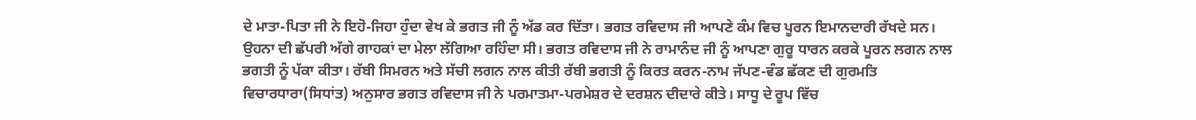ਦੇ ਮਾਤਾ-ਪਿਤਾ ਜੀ ਨੇ ਇਹੋ-ਜਿਹਾ ਹੁੰਦਾ ਵੇਖ ਕੇ ਭਗਤ ਜੀ ਨੂੰ ਅੱਡ ਕਰ ਦਿੱਤਾ। ਭਗਤ ਰਵਿਦਾਸ ਜੀ ਆਪਣੇ ਕੰਮ ਵਿਚ ਪੂਰਨ ਇਮਾਨਦਾਰੀ ਰੱਖਦੇ ਸਨ। ਉਹਨਾ ਦੀ ਛੱਪਰੀ ਅੱਗੇ ਗਾਹਕਾਂ ਦਾ ਮੇਲਾ ਲੱਗਿਆ ਰਹਿੰਦਾ ਸੀ। ਭਗਤ ਰਵਿਦਾਸ ਜੀ ਨੇ ਰਾਮਾਨੰਦ ਜੀ ਨੂੰ ਆਪਣਾ ਗੁਰੂ ਧਾਰਨ ਕਰਕੇ ਪੂਰਨ ਲਗਨ ਨਾਲ ਭਗਤੀ ਨੂੰ ਪੱਕਾ ਕੀਤਾ। ਰੱਬੀ ਸਿਮਰਨ ਅਤੇ ਸੱਚੀ ਲਗਨ ਨਾਲ ਕੀਤੀ ਰੱਬੀ ਭਗਤੀ ਨੂੰ ਕਿਰਤ ਕਰਨ-ਨਾਮ ਜੱਪਣ-ਵੰਡ ਛੱਕਣ ਦੀ ਗੁਰਮਤਿ ਵਿਚਾਰਧਾਰਾ(ਸਿਧਾਂਤ) ਅਨੁਸਾਰ ਭਗਤ ਰਵਿਦਾਸ ਜੀ ਨੇ ਪਰਮਾਤਮਾ-ਪਰਮੇਸ਼ਰ ਦੇ ਦਰਸ਼ਨ ਦੀਦਾਰੇ ਕੀਤੇ। ਸਾਧੂ ਦੇ ਰੂਪ ਵਿੱਚ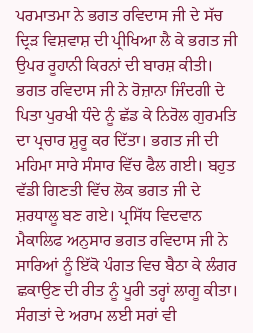ਪਰਮਾਤਮਾ ਨੇ ਭਗਤ ਰਵਿਦਾਸ ਜੀ ਦੇ ਸੱਚ ਦ੍ਰਿੜ ਵਿਸ਼ਵਾਸ਼ ਦੀ ਪ੍ਰੀਖਿਆ ਲੈ ਕੇ ਭਗਤ ਜੀ ਉਪਰ ਰੂਹਾਨੀ ਕਿਰਨਾਂ ਦੀ ਬਾਰਸ਼ ਕੀਤੀ। ਭਗਤ ਰਵਿਦਾਸ ਜੀ ਨੇ ਰੋਜ਼ਾਨਾ ਜਿੰਦਗੀ ਦੇ ਪਿਤਾ ਪੁਰਖੀ ਧੰਦੇ ਨੂੰ ਛੱਡ ਕੇ ਨਿਰੋਲ ਗੁਰਮਤਿ ਦਾ ਪ੍ਰਚਾਰ ਸ਼ੁਰੂ ਕਰ ਦਿੱਤਾ। ਭਗਤ ਜੀ ਦੀ ਮਹਿਮਾ ਸਾਰੇ ਸੰਸਾਰ ਵਿੱਚ ਫੈਲ ਗਈ। ਬਹੁਤ ਵੱਡੀ ਗਿਣਤੀ ਵਿੱਚ ਲੋਕ ਭਗਤ ਜੀ ਦੇ ਸ਼ਰਧਾਲੂ ਬਣ ਗਏ। ਪ੍ਰਸਿੱਧ ਵਿਦਵਾਨ ਮੈਕਾਲਿਫ ਅਨੁਸਾਰ ਭਗਤ ਰਵਿਦਾਸ ਜੀ ਨੇ ਸਾਰਿਆਂ ਨੂੰ ਇੱਕੋ ਪੰਗਤ ਵਿਚ ਬੈਠਾ ਕੇ ਲੰਗਰ ਛਕਾਉਣ ਦੀ ਰੀਤ ਨੂੰ ਪੂਰੀ ਤਰ੍ਹਾਂ ਲਾਗੂ ਕੀਤਾ। ਸੰਗਤਾਂ ਦੇ ਅਰਾਮ ਲਈ ਸਰਾਂ ਵੀ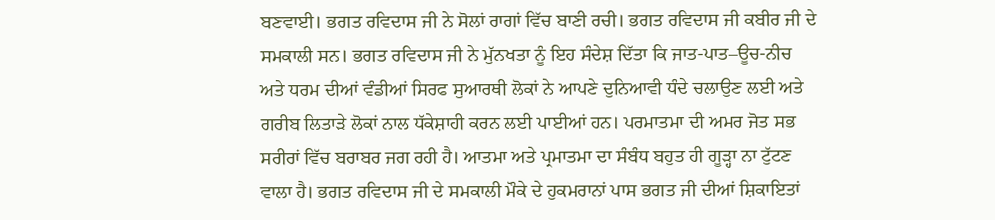ਬਣਵਾਈ। ਭਗਤ ਰਵਿਦਾਸ ਜੀ ਨੇ ਸੋਲਾਂ ਰਾਗਾਂ ਵਿੱਚ ਬਾਣੀ ਰਚੀ। ਭਗਤ ਰਵਿਦਾਸ ਜੀ ਕਬੀਰ ਜੀ ਦੇ ਸਮਕਾਲੀ ਸਨ। ਭਗਤ ਰਵਿਦਾਸ ਜੀ ਨੇ ਮੁੱਨਖਤਾ ਨੂੰ ਇਹ ਸੰਦੇਸ਼ ਦਿੱਤਾ ਕਿ ਜਾਤ-ਪਾਤ–ਊਚ-ਨੀਚ ਅਤੇ ਧਰਮ ਦੀਆਂ ਵੰਡੀਆਂ ਸਿਰਫ ਸੁਆਰਥੀ ਲੋਕਾਂ ਨੇ ਆਪਣੇ ਦੁਨਿਆਵੀ ਧੰਦੇ ਚਲਾਉਣ ਲਈ ਅਤੇ ਗਰੀਬ ਲਿਤਾੜੇ ਲੋਕਾਂ ਨਾਲ ਧੱਕੇਸ਼ਾਹੀ ਕਰਨ ਲਈ ਪਾਈਆਂ ਹਨ। ਪਰਮਾਤਮਾ ਦੀ ਅਮਰ ਜੋਤ ਸਭ ਸਰੀਰਾਂ ਵਿੱਚ ਬਰਾਬਰ ਜਗ ਰਹੀ ਹੈ। ਆਤਮਾ ਅਤੇ ਪ੍ਰਮਾਤਮਾ ਦਾ ਸੰਬੰਧ ਬਹੁਤ ਹੀ ਗੂੜ੍ਹਾ ਨਾ ਟੁੱਟਣ ਵਾਲਾ ਹੈ। ਭਗਤ ਰਵਿਦਾਸ ਜੀ ਦੇ ਸਮਕਾਲੀ ਮੌਕੇ ਦੇ ਹੁਕਮਰਾਨਾਂ ਪਾਸ ਭਗਤ ਜੀ ਦੀਆਂ ਸ਼ਿਕਾਇਤਾਂ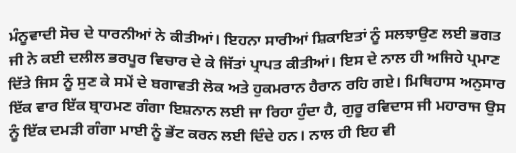ਮੰਨੂਵਾਦੀ ਸੋਚ ਦੇ ਧਾਰਨੀਆਂ ਨੇ ਕੀਤੀਆਂ। ਇਹਨਾ ਸਾਰੀਆਂ ਸ਼ਿਕਾਇਤਾਂ ਨੂੰ ਸਲਝਾਉਣ ਲਈ ਭਗਤ ਜੀ ਨੇ ਕਈ ਦਲੀਲ ਭਰਪੂਰ ਵਿਚਾਰ ਦੇ ਕੇ ਜਿੱਤਾਂ ਪ੍ਰਾਪਤ ਕੀਤੀਆਂ। ਇਸ ਦੇ ਨਾਲ ਹੀ ਅਜਿਹੇ ਪ੍ਰਮਾਣ ਦਿੱਤੇ ਜਿਸ ਨੂੰ ਸੁਣ ਕੇ ਸਮੇਂ ਦੇ ਬਗਾਵਤੀ ਲੋਕ ਅਤੇ ਹੁਕਮਰਾਨ ਹੈਰਾਨ ਰਹਿ ਗਏ। ਮਿਥਿਹਾਸ ਅਨੁਸਾਰ ਇੱਕ ਵਾਰ ਇੱਕ ਬ੍ਰਾਹਮਣ ਗੰਗਾ ਇਸ਼ਨਾਨ ਲਈ ਜਾ ਰਿਹਾ ਹੁੰਦਾ ਹੈ, ਗੁਰੂ ਰਵਿਦਾਸ ਜੀ ਮਹਾਰਾਜ ਉਸ ਨੂੰ ਇੱਕ ਦਮੜੀ ਗੰਗਾ ਮਾਈ ਨੂੰ ਭੇਂਟ ਕਰਨ ਲਈ ਦਿੰਦੇ ਹਨ। ਨਾਲ ਹੀ ਇਹ ਵੀ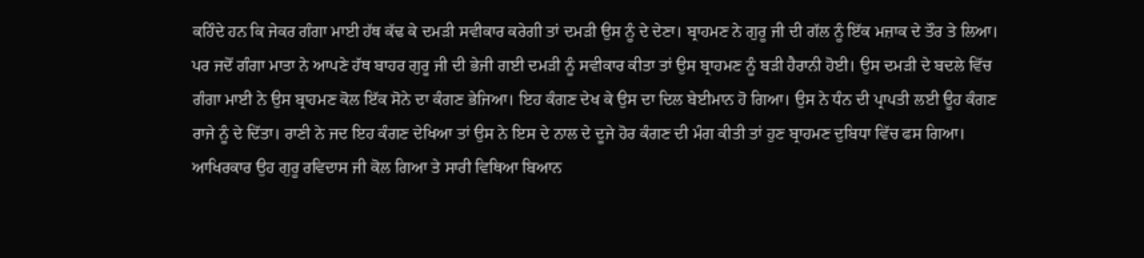ਕਹਿੰਦੇ ਹਨ ਕਿ ਜੇਕਰ ਗੰਗਾ ਮਾਈ ਹੱਥ ਕੱਢ ਕੇ ਦਮੜੀ ਸਵੀਕਾਰ ਕਰੇਗੀ ਤਾਂ ਦਮੜੀ ਉਸ ਨੂੰ ਦੇ ਦੇਣਾ। ਬ੍ਰਾਹਮਣ ਨੇ ਗੁਰੂ ਜੀ ਦੀ ਗੱਲ ਨੂੰ ਇੱਕ ਮਜ਼ਾਕ ਦੇ ਤੌਰ ਤੇ ਲਿਆ। ਪਰ ਜਦੋਂ ਗੰਗਾ ਮਾਤਾ ਨੇ ਆਪਣੇ ਹੱਥ ਬਾਹਰ ਗੁਰੂ ਜੀ ਦੀ ਭੇਜੀ ਗਈ ਦਮੜੀ ਨੂੰ ਸਵੀਕਾਰ ਕੀਤਾ ਤਾਂ ਉਸ ਬ੍ਰਾਹਮਣ ਨੂੰ ਬੜੀ ਹੈਰਾਨੀ ਹੋਈ। ਉਸ ਦਮੜੀ ਦੇ ਬਦਲੇ ਵਿੱਚ ਗੰਗਾ ਮਾਈ ਨੇ ਉਸ ਬ੍ਰਾਹਮਣ ਕੋਲ ਇੱਕ ਸੋਨੇ ਦਾ ਕੰਗਣ ਭੇਜਿਆ। ਇਹ ਕੰਗਣ ਦੇਖ ਕੇ ਉਸ ਦਾ ਦਿਲ ਬੇਈਮਾਨ ਹੋ ਗਿਆ। ਉਸ ਨੇ ਧੰਨ ਦੀ ਪ੍ਰਾਪਤੀ ਲਈ ਊਹ ਕੰਗਣ ਰਾਜੇ ਨੂੰ ਦੇ ਦਿੱਤਾ। ਰਾਣੀ ਨੇ ਜਦ ਇਹ ਕੰਗਣ ਦੇਖਿਆ ਤਾਂ ਉਸ ਨੇ ਇਸ ਦੇ ਨਾਲ ਦੇ ਦੂਜੇ ਹੋਰ ਕੰਗਣ ਦੀ ਮੰਗ ਕੀਤੀ ਤਾਂ ਹੁਣ ਬ੍ਰਾਹਮਣ ਦੁਬਿਧਾ ਵਿੱਚ ਫਸ ਗਿਆ। ਆਖਿਰਕਾਰ ਉਹ ਗੁਰੂ ਰਵਿਦਾਸ ਜੀ ਕੋਲ ਗਿਆ ਤੇ ਸਾਰੀ ਵਿਥਿਆ ਬਿਆਨ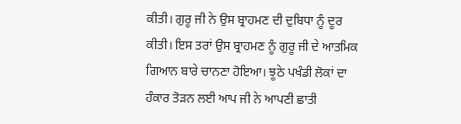ਕੀਤੀ। ਗੁਰੂ ਜੀ ਨੇ ਉਸ ਬ੍ਰਾਹਮਣ ਦੀ ਦੁਬਿਧਾ ਨੂੰ ਦੂਰ ਕੀਤੀ। ਇਸ ਤਰਾਂ ਉਸ ਬ੍ਰਾਹਮਣ ਨੂੰ ਗੁਰੂ ਜੀ ਦੇ ਆਤਮਿਕ ਗਿਆਨ ਬਾਰੇ ਚਾਨਣਾ ਹੋਇਆ। ਝੂਠੇ ਪਖੰਡੀ ਲੋਕਾਂ ਦਾ ਹੰਕਾਰ ਤੋੜਨ ਲਈ ਆਪ ਜੀ ਨੇ ਆਪਣੀ ਛਾਤੀ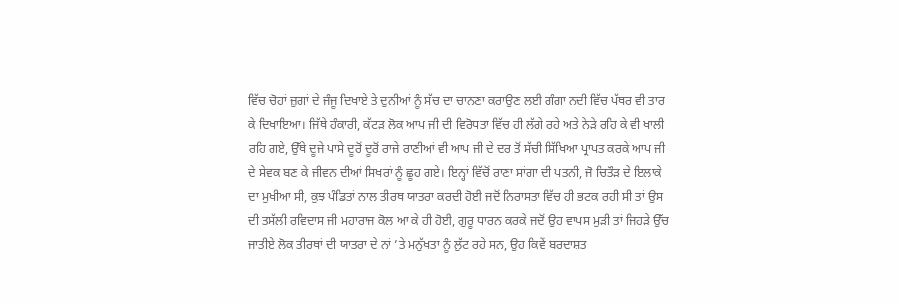ਵਿੱਚ ਚੋਹਾਂ ਜ਼ੁਗਾਂ ਦੇ ਜੰਜੂ ਦਿਖਾਏ ਤੇ ਦੁਨੀਆਂ ਨੂੰ ਸੱਚ ਦਾ ਚਾਨਣਾ ਕਰਾਉਣ ਲਈ ਗੰਗਾ ਨਦੀ ਵਿੱਚ ਪੱਥਰ ਵੀ ਤਾਰ ਕੇ ਦਿਖਾਇਆ। ਜਿੱਥੇ ਹੰਕਾਰੀ, ਕੱਟੜ ਲੋਕ ਆਪ ਜੀ ਦੀ ਵਿਰੋਧਤਾ ਵਿੱਚ ਹੀ ਲੱਗੇ ਰਹੇ ਅਤੇ ਨੇੜੇ ਰਹਿ ਕੇ ਵੀ ਖਾਲੀ ਰਹਿ ਗਏ, ਉੱਥੇ ਦੂਜੇ ਪਾਸੇ ਦੂਰੋਂ ਦੂਰੋਂ ਰਾਜੇ ਰਾਣੀਆਂ ਵੀ ਆਪ ਜੀ ਦੇ ਦਰ ਤੋਂ ਸੱਚੀ ਸਿੱਖਿਆ ਪ੍ਰਾਪਤ ਕਰਕੇ ਆਪ ਜੀ ਦੇ ਸੇਵਕ ਬਣ ਕੇ ਜੀਵਨ ਦੀਆਂ ਸਿਖਰਾਂ ਨੂੰ ਛੂਹ ਗਏ। ਇਨ੍ਹਾਂ ਵਿੱਚੋਂ ਰਾਣਾ ਸਾਂਗਾ ਦੀ ਪਤਨੀ, ਜੋ ਚਿਤੌੜ ਦੇ ਇਲਾਕੇ ਦਾ ਮੁਖੀਆ ਸੀ, ਕੁਝ ਪੰਡਿਤਾਂ ਨਾਲ ਤੀਰਥ ਯਾਤਰਾ ਕਰਦੀ ਹੋਈ ਜਦੋਂ ਨਿਰਾਸਤਾ ਵਿੱਚ ਹੀ ਭਟਕ ਰਹੀ ਸੀ ਤਾਂ ਉਸ ਦੀ ਤਸੱਲੀ ਰਵਿਦਾਸ ਜੀ ਮਹਾਰਾਜ ਕੋਲ ਆ ਕੇ ਹੀ ਹੋਈ, ਗੁਰੂ ਧਾਰਨ ਕਰਕੇ ਜਦੋਂ ਉਹ ਵਾਪਸ ਮੁੜੀ ਤਾਂ ਜਿਹੜੇ ਉੱਚ ਜਾਤੀਏ ਲੋਕ ਤੀਰਥਾਂ ਦੀ ਯਾਤਰਾ ਦੇ ਨਾਂ ’ਤੇ ਮਨੁੱਖਤਾ ਨੂੰ ਲੁੱਟ ਰਹੇ ਸਨ, ਉਹ ਕਿਵੇਂ ਬਰਦਾਸ਼ਤ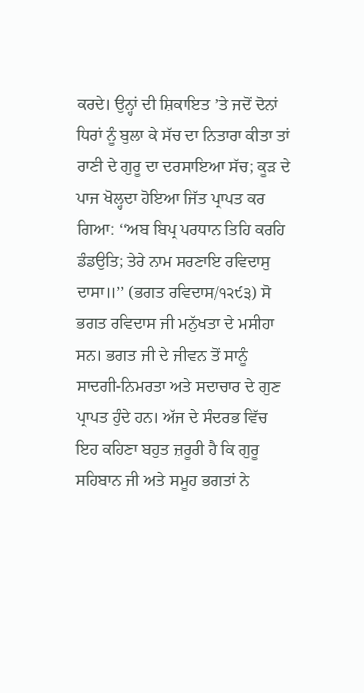ਕਰਦੇ। ਉਨ੍ਹਾਂ ਦੀ ਸ਼ਿਕਾਇਤ ’ਤੇ ਜਦੋਂ ਦੋਨਾਂ ਧਿਰਾਂ ਨੂੰ ਬੁਲਾ ਕੇ ਸੱਚ ਦਾ ਨਿਤਾਰਾ ਕੀਤਾ ਤਾਂ ਰਾਣੀ ਦੇ ਗੁਰੂ ਦਾ ਦਰਸਾਇਆ ਸੱਚ; ਕੂੜ ਦੇ ਪਾਜ ਖੋਲ੍ਹਦਾ ਹੋਇਆ ਜਿੱਤ ਪ੍ਰਾਪਤ ਕਰ ਗਿਆ: ‘‘ਅਬ ਬਿਪ੍ਰ ਪਰਧਾਨ ਤਿਹਿ ਕਰਹਿ ਡੰਡਉਤਿ; ਤੇਰੇ ਨਾਮ ਸਰਣਾਇ ਰਵਿਦਾਸੁ ਦਾਸਾ॥’’ (ਭਗਤ ਰਵਿਦਾਸ/੧੨੯੩) ਸੋ ਭਗਤ ਰਵਿਦਾਸ ਜੀ ਮਨੁੱਖਤਾ ਦੇ ਮਸੀਹਾ ਸਨ। ਭਗਤ ਜੀ ਦੇ ਜੀਵਨ ਤੋਂ ਸਾਨੂੰ ਸਾਦਗੀ-ਨਿਮਰਤਾ ਅਤੇ ਸਦਾਚਾਰ ਦੇ ਗੁਣ ਪ੍ਰਾਪਤ ਹੁੰਦੇ ਹਨ। ਅੱਜ ਦੇ ਸੰਦਰਭ ਵਿੱਚ ਇਹ ਕਹਿਣਾ ਬਹੁਤ ਜ਼ਰੂਰੀ ਹੈ ਕਿ ਗੁਰੂ ਸਹਿਬਾਨ ਜੀ ਅਤੇ ਸਮੂਹ ਭਗਤਾਂ ਨੇ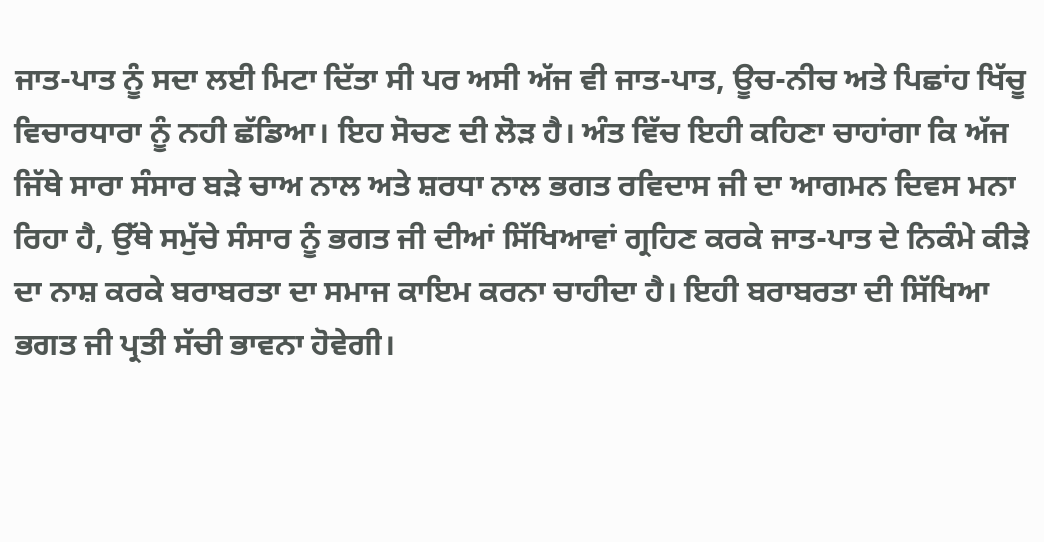ਜਾਤ-ਪਾਤ ਨੂੰ ਸਦਾ ਲਈ ਮਿਟਾ ਦਿੱਤਾ ਸੀ ਪਰ ਅਸੀ ਅੱਜ ਵੀ ਜਾਤ-ਪਾਤ, ਊਚ-ਨੀਚ ਅਤੇ ਪਿਛਾਂਹ ਖਿੱਚੂ ਵਿਚਾਰਧਾਰਾ ਨੂੰ ਨਹੀ ਛੱਡਿਆ। ਇਹ ਸੋਚਣ ਦੀ ਲੋੜ ਹੈ। ਅੰਤ ਵਿੱਚ ਇਹੀ ਕਹਿਣਾ ਚਾਹਾਂਗਾ ਕਿ ਅੱਜ ਜਿੱਥੇ ਸਾਰਾ ਸੰਸਾਰ ਬੜੇ ਚਾਅ ਨਾਲ ਅਤੇ ਸ਼ਰਧਾ ਨਾਲ ਭਗਤ ਰਵਿਦਾਸ ਜੀ ਦਾ ਆਗਮਨ ਦਿਵਸ ਮਨਾ ਰਿਹਾ ਹੈ, ਉੱਥੇ ਸਮੁੱਚੇ ਸੰਸਾਰ ਨੂੰ ਭਗਤ ਜੀ ਦੀਆਂ ਸਿੱਖਿਆਵਾਂ ਗ੍ਰਹਿਣ ਕਰਕੇ ਜਾਤ-ਪਾਤ ਦੇ ਨਿਕੰਮੇ ਕੀੜੇ ਦਾ ਨਾਸ਼ ਕਰਕੇ ਬਰਾਬਰਤਾ ਦਾ ਸਮਾਜ ਕਾਇਮ ਕਰਨਾ ਚਾਹੀਦਾ ਹੈ। ਇਹੀ ਬਰਾਬਰਤਾ ਦੀ ਸਿੱਖਿਆ ਭਗਤ ਜੀ ਪ੍ਰਤੀ ਸੱਚੀ ਭਾਵਨਾ ਹੋਵੇਗੀ।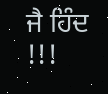ਜੈ ਹਿੰਦ !!!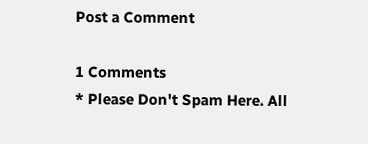Post a Comment

1 Comments
* Please Don't Spam Here. All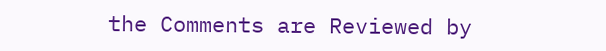the Comments are Reviewed by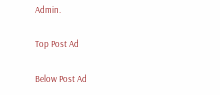Admin.

Top Post Ad

Below Post Ad